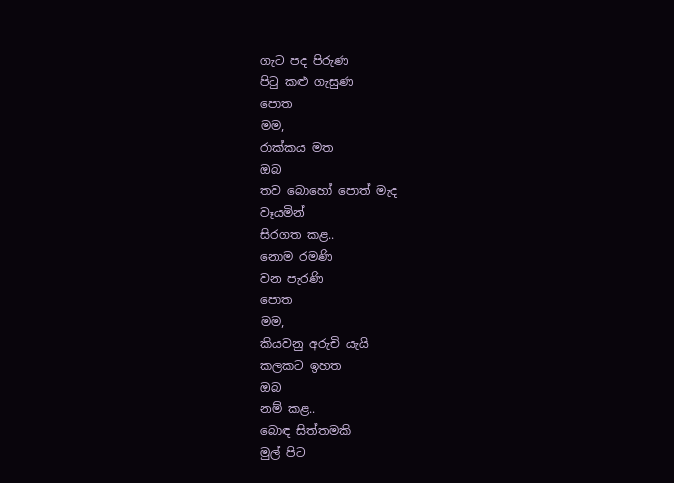ගැට පද පිරුණ
පිටු කළු ගැසුණ
පොත
මම,
රාක්කය මත
ඔබ
තව බොහෝ පොත් මැද
වෑයමින්
සිරගත කළ..
නොම රමණි
වන පැරණි
පොත
මම,
කියවනු අරුචි යැයි
කලකට ඉහත
ඔබ
නම් කළ..
බොඳ සිත්තමකි
මුල් පිට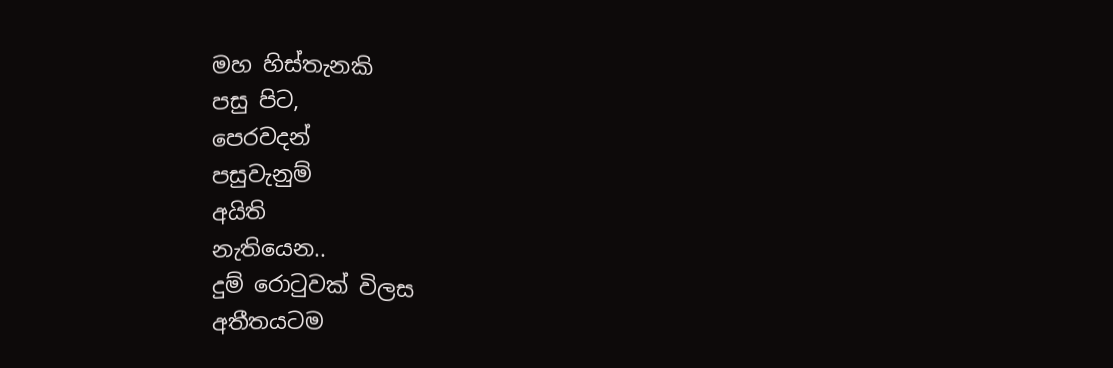මහ හිස්තැනකි
පසු පිට,
පෙරවදන්
පසුවැනුම්
අයිති
නැතියෙන..
දුම් රොටුවක් විලස
අතීතයටම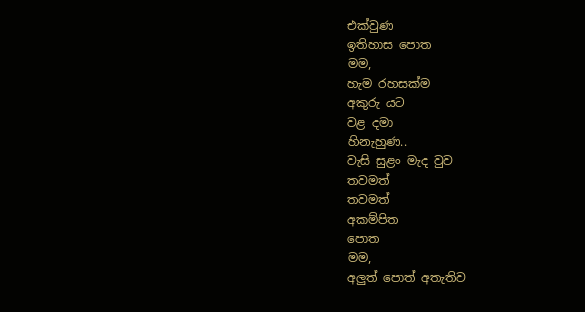එක්වුණ
ඉතිහාස පොත
මම,
හැම රහසක්ම
අකුරු යට
වළ දමා
හිනැහුණ..
වැසි සුළං මැද වුව
තවමත්
තවමත්
අකම්පිත
පොත
මම,
අලුත් පොත් අතැතිව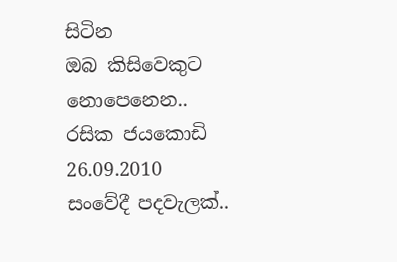සිටින
ඔබ කිසිවෙකුට
නොපෙනෙන..
රසික ජයකොඩි
26.09.2010
සංවේදී පදවැලක්..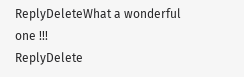ReplyDeleteWhat a wonderful one !!!
ReplyDelete